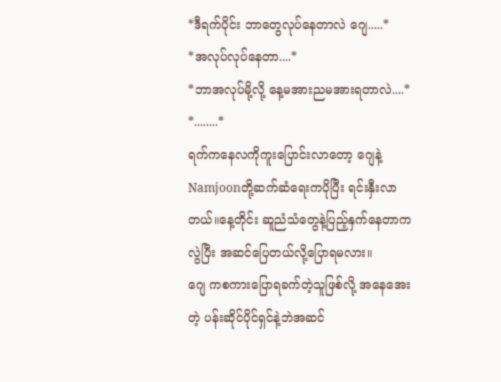*ဒီရက်ပိုင်း ဘာတွေလုပ်နေတာလဲ ဂျေ.....*
*အလုပ်လုပ်နေတာ....*
*ဘာအလုပ်မို့လို့ နေ့မအားညမအားရတာလဲ....*
*........*
ရက်ကနေလကိုကူးပြောင်းလာတော့ ဂျေနဲ့Namjoonတို့ဆက်ဆံရေးကပိုပြီး ရင်းနှီးလာတယ်။နေ့တိုင်း ဆူညံသံတွေနဲ့ပြည့်နှက်နေတာကလွဲပြီး အဆင်ပြေတယ်လို့ပြောရမလား။
ဂျေ ကစကားပြောရခက်တဲ့သူဖြစ်လို့ အနေအေးတဲ့ ပန်းဆိုင်ပိုင်ရှင်နဲ့ဘဲအဆင်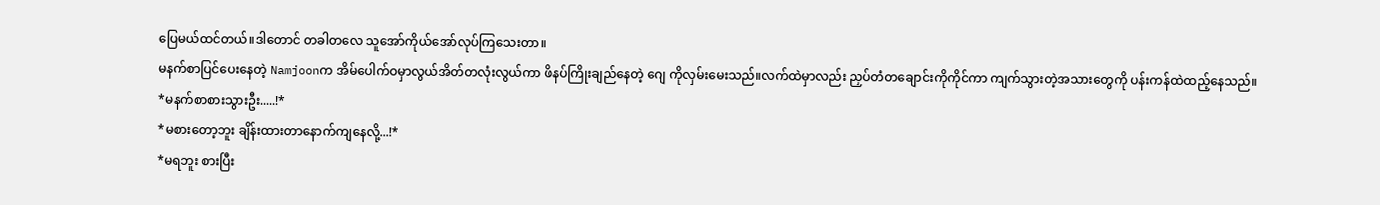ပြေမယ်ထင်တယ်။ဒါတောင် တခါတလေ သူအော်ကိုယ်အော်လုပ်ကြသေးတာ။
မနက်စာပြင်ပေးနေတဲ့ Namjoonက အိမ်ပေါက်ဝမှာလွယ်အိတ်တလုံးလွယ်ကာ ဖိနပ်ကြိုးချည်နေတဲ့ ဂျေ ကိုလှမ်းမေးသည်။လက်ထဲမှာလည်း ညှပ်တံတချောင်းကိုကိုင်ကာ ကျက်သွားတဲ့အသားတွေကို ပန်းကန်ထဲထည့်နေသည်။
*မနက်စာစားသွားဦး.....!*
*မစားတော့ဘူး ချိန်းထားတာနောက်ကျနေလို့...!*
*မရဘူး စားပြီး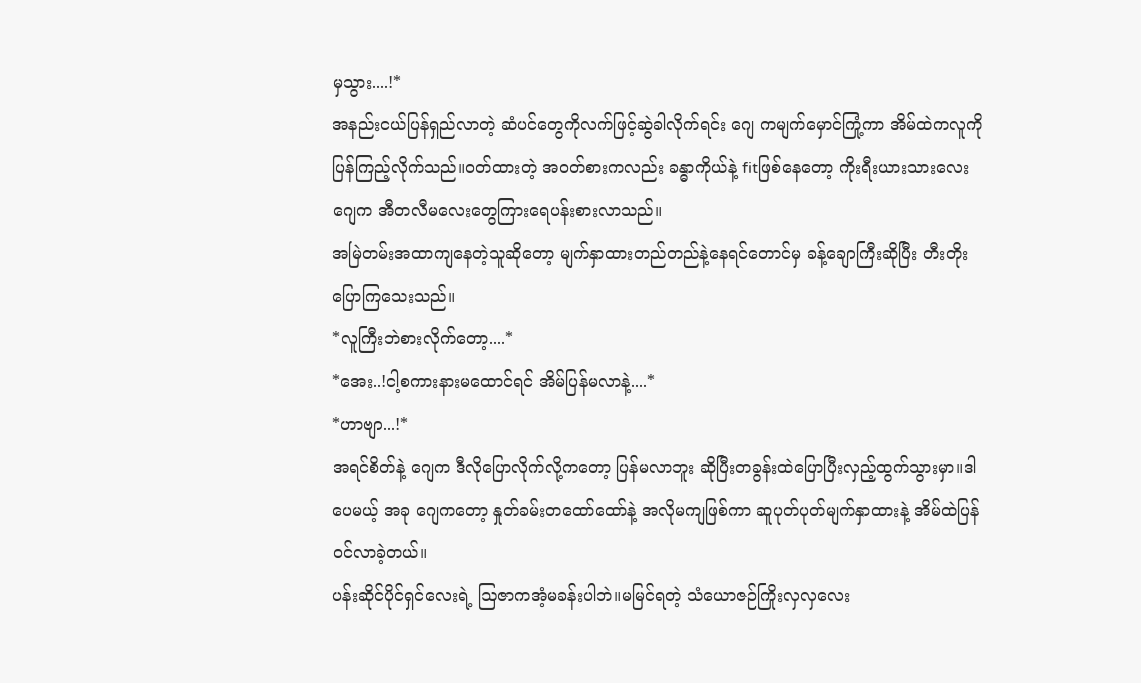မှသွား....!*
အနည်းငယ်ပြန်ရှည်လာတဲ့ ဆံပင်တွေကိုလက်ဖြင့်ဆွဲခါလိုက်ရင်း ဂျေ ကမျက်မှောင်ကြုံ့ကာ အိမ်ထဲကလူကိုပြန်ကြည့်လိုက်သည်။ဝတ်ထားတဲ့ အဝတ်စားကလည်း ခန္ဓာကိုယ်နဲ့ fitဖြစ်နေတော့ ကိုးရီးယားသားလေး ဂျေက အီတလီမလေးတွေကြားရေပန်းစားလာသည်။
အမြဲတမ်းအထာကျနေတဲ့သူဆိုတော့ မျက်နှာထားတည်တည်နဲ့နေရင်တောင်မှ ခန့်ချောကြီးဆိုပြီး တီးတိုးပြောကြသေးသည်။
*လူကြီးဘဲစားလိုက်တော့....*
*အေး..!ငါ့စကားနားမထောင်ရင် အိမ်ပြန်မလာနဲ့....*
*ဟာဗျာ...!*
အရင်စိတ်နဲ့ ဂျေက ဒီလိုပြောလိုက်လို့ကတော့ ပြန်မလာဘူး ဆိုပြီးတခွန်းထဲပြောပြီးလှည့်ထွက်သွားမှာ။ဒါပေမယ့် အခု ဂျေကတော့ နှုတ်ခမ်းတထော်ထော်နဲ့ အလိုမကျဖြစ်ကာ ဆူပုတ်ပုတ်မျက်နှာထားနဲ့ အိမ်ထဲပြန်ဝင်လာခဲ့တယ်။
ပန်းဆိုင်ပိုင်ရှင်လေးရဲ့ ဩဇာကအံ့မခန်းပါဘဲ။မမြင်ရတဲ့ သံယောဇဉ်ကြိုးလှလှလေး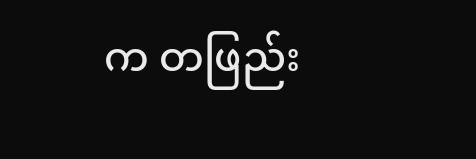က တဖြည်း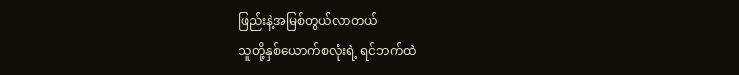ဖြည်းနဲ့အမြစ်တွယ်လာတယ်
သူတို့နှစ်ယောက်စလုံးရဲ့ ရင်ဘက်ထဲ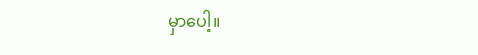မှာပေါ့။